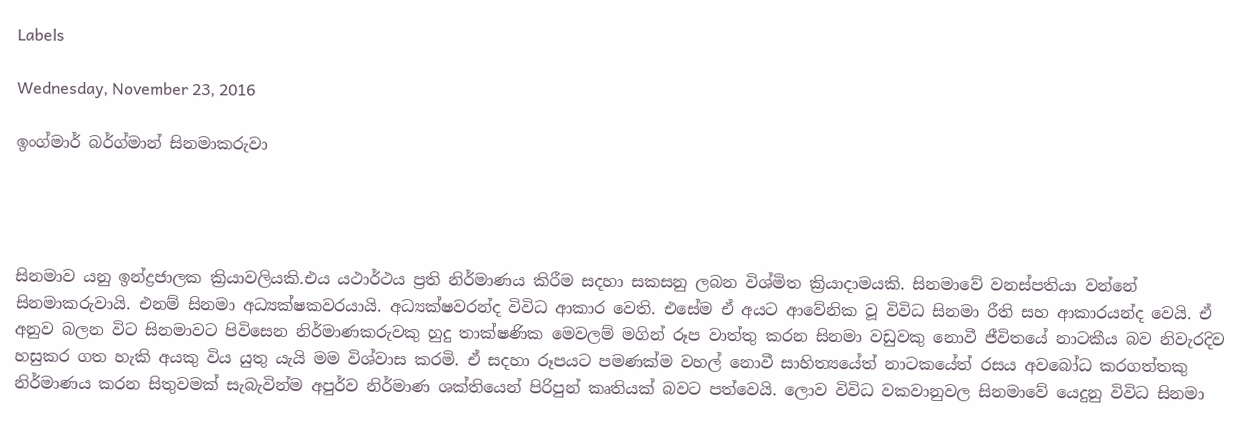Labels

Wednesday, November 23, 2016

ඉංග්මාර් බර්ග්මාන් සිනමාකරුවා




සිනමාව යනු ඉන්ද්‍රජාලක ක්‍රියාවලියකි.එය යථාර්ථය ප්‍රති නිර්මාණය කිරීම සදහා සකසනු ලබන විශ්මිත ක්‍රියාදාමයකි. සිනමාවේ වනස්පතියා වන්නේ සිනමාකරුවායි. එනම් සිනමා අධ්‍යක්ෂකවරයායි. අධ්‍යක්ෂවරන්ද විවිධ ආකාර වෙති. එසේම ඒ අයට ආවේනික වූ විවිධ සිනමා රීති සහ ආකාරයන්ද වෙයි. ඒ අනුව බලන විට සිනමාවට පිවිසෙන නිර්මාණකරුවකු හුදු තාක්ෂණික මෙවලම් මගින් රූප වාත්තු කරන සිනමා වඩුවකු නොවී ජීවිතයේ නාටකීය බව නිවැරදිව හසුකර ගත හැකි අයකු විය යුතු යැයි මම විශ්වාස කරමි. ඒ සදහා රූපයට පමණක්ම වහල් නොවී සාහිත්‍යයේත් නාටකයේත් රසය අවබෝධ කරගත්තකු නිර්මාණය කරන සිතුවමක් සැබැවින්ම අපුර්ව නිර්මාණ ශක්තියෙන් පිරිපුන් කෘතියක් බවට පත්වෙයි. ලොව විවිධ වකවානුවල සිනමාවේ යෙදුනු විවිධ සිනමා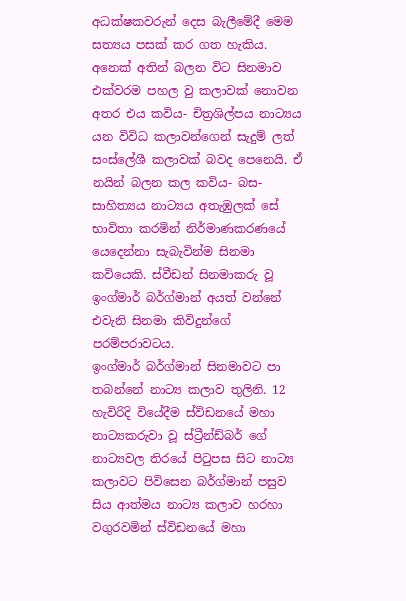අධක්ෂකවරුන් දෙස බැලීමේදී මෙම සත්‍යය පසක් කර ගත හැකිය. අනෙක් අතින් බලන විට සිනමාව එක්වරම පහල වු කලාවක් නොවන අතර එය කවිය- චිත්‍රශිල්පය නාට්‍යය යන විවිධ කලාවන්ගෙන් සැදුම් ලත් සංස්ලේශී කලාවක් බවද පෙනෙයි. ඒ නයින් බලන කල කවිය- බස- සාහිත්‍යය නාට්‍යය අතැඹුලක් සේ භාවිතා කරමින් නිර්මාණකරණයේ යෙදෙන්නා සැබැවින්ම සිනමා කවියෙකි. ස්වීඩන් සිනමාකරු වූ ඉංග්මාර් බර්ග්මාන් අයත් වන්නේ එවැනි සිනමා කිවිදුන්ගේ පරම්පරාවටය.
ඉංග්මාර් බර්ග්මාන් සිනමාවට පා තබන්නේ නාට්‍ය කලාව තුලිනි. 12 හැවිරිදි වියේදීම ස්විඩනයේ මහා නාට්‍යකරුවා වූ ස්ට්‍රීන්ඩ්බර් ගේ නාට්‍යවල තිරයේ පිටුපස සිට නාට්‍ය කලාවට පිවිසෙන බර්ග්මාන් පසුව සිය ආත්මය නාට්‍ය කලාව හරහා වගුරවමින් ස්විඩනයේ මහා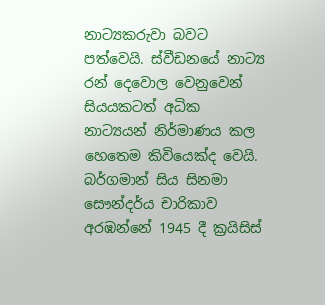නාට්‍යකරුවා බවට පත්වෙයි. ස්වීඩනයේ නාට්‍ය රන් දෙවොල වෙනුවෙන් සියයකටත් අධික නාට්‍යයන් නිර්මාණය කල හෙතෙම කිවියෙක්ද වෙයි.
බර්ගමාන් සිය සිනමා සෞන්දර්ය චාරිකාව අරඹන්නේ 1945 දී ක්‍රයිසිස්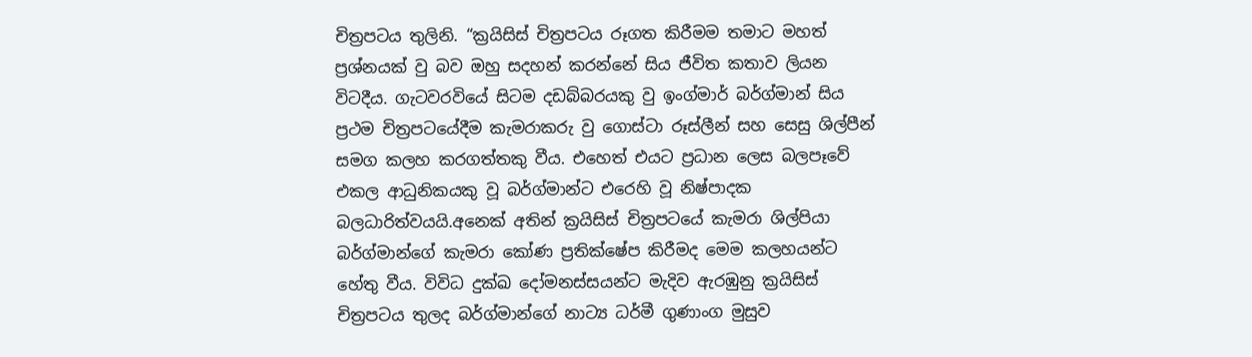චිත්‍රපටය තුලිනි. “ක්‍රයිසිස් චිත්‍රපටය රූගත කිරීමම තමාට මහත් ප්‍රශ්නයක් වු බව ඔහු සදහන් කරන්නේ සිය ජීවිත කතාව ලියන විටදීය. ගැටවරවියේ සිටම දඩබ්බරයකු වු ඉංග්මාර් බර්ග්මාන් සිය ප්‍රථම චිත්‍රපටයේදීම කැමරාකරු වු ගොස්ටා රූස්ලීන් සහ සෙසු ශිල්පීන් සමග කලහ කරගත්තකු වීය. එහෙත් එයට ප්‍රධාන ලෙස බලපෑවේ එකල ආධුනිකයකු වූ බර්ග්මාන්ට එරෙහි වූ නිෂ්පාදක බලධාරිත්වයයි.අනෙක් අතින් ක්‍රයිසිස් චිත්‍රපටයේ කැමරා ශිල්පියා බර්ග්මාන්ගේ කැමරා කෝණ ප්‍රතික්ෂේප කිරීමද මෙම කලහයන්ට හේතු වීය. විවිධ දුක්ඛ දෝමනස්සයන්ට මැදිව ඇරඹුනු ක්‍රයිසිස් චිත්‍රපටය තුලද බර්ග්මාන්ගේ නාට්‍ය ධර්මී ගුණාංග මුසුව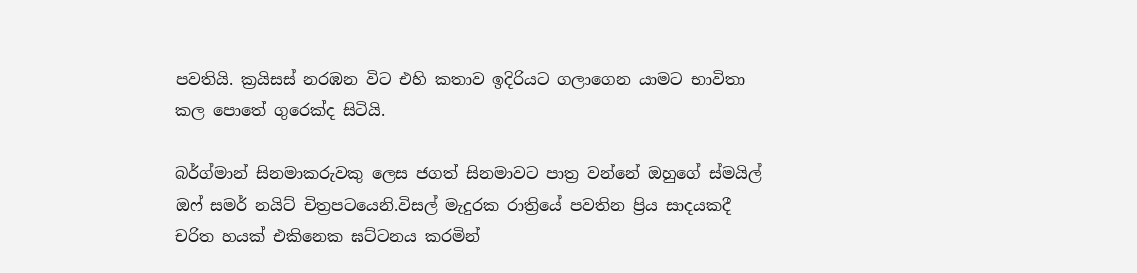පවතියි. ක්‍රයිසස් නරඹන විට එහි කතාව ඉදිරියට ගලාගෙන යාමට භාවිතා කල පොතේ ගුරෙක්ද සිටියි.

බර්ග්මාන් සිනමාකරුවකු ලෙස ජගත් සිනමාවට පාත්‍ර වන්නේ ඔහුගේ ස්මයිල් ඔෆ් සමර් නයිට් චිත්‍රපටයෙනි.විසල් මැදුරක රාත්‍රියේ පවතින ප්‍රිය සාදයකදී චරිත හයක් එකිනෙක ඝට්ටනය කරමින්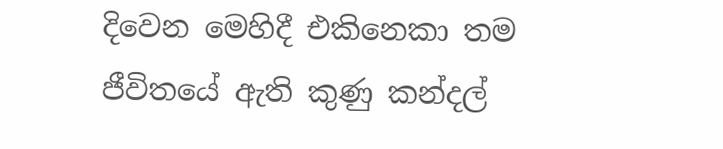දිවෙන මෙහිදී එකිනෙකා තම ජීවිතයේ ඇති කුණු කන්දල්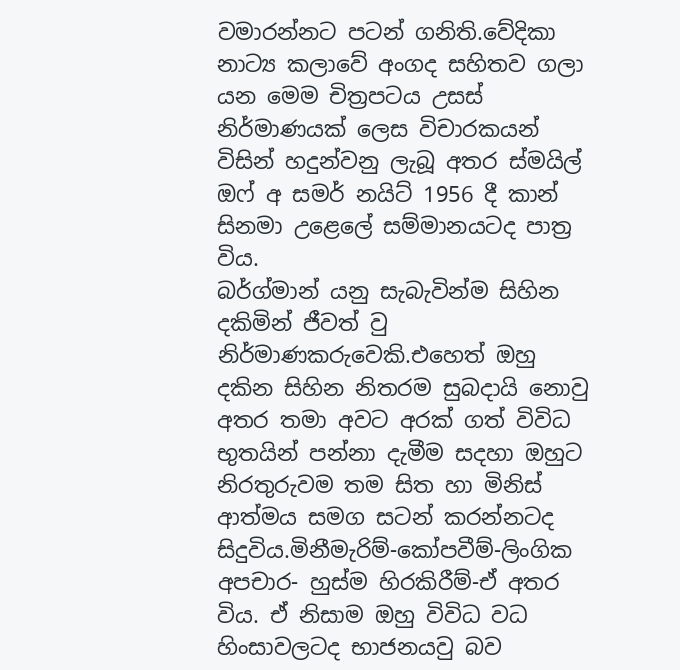වමාරන්නට පටන් ගනිති.වේදිකා නාට්‍ය කලාවේ අංගද සහිතව ගලා යන මෙම චිත්‍රපටය උසස් නිර්මාණයක් ලෙස විචාරකයන් විසින් හදුන්වනු ලැබූ අතර ස්මයිල් ඔෆ් අ සමර් නයිට් 1956 දී කාන් සිනමා උළෙලේ සම්මානයටද පාත්‍ර විය.
බර්ග්මාන් යනු සැබැවින්ම සිහින දකිමින් ජීවත් වු නිර්මාණකරුවෙකි.එහෙත් ඔහු දකින සිහින නිතරම සුබදායි නොවු අතර තමා අවට අරක් ගත් විවිධ භුතයින් පන්නා දැමීම සදහා ඔහුට නිරතුරුවම තම සිත හා මිනිස් ආත්මය සමග සටන් කරන්නටද සිදුවිය.මිනීමැරිම්-කෝපවීම්-ලිංගික අපචාර- හුස්ම හිරකිරීම්-ඒ අතර විය. ඒ නිසාම ඔහු විවිධ වධ හිංසාවලටද භාජනයවු බව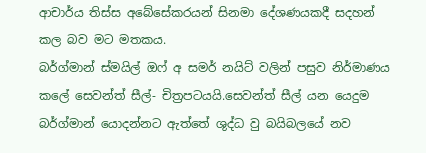ආචාර්ය තිස්ස අබේසේකරයන් සිනමා දේශණයකදී සදහන් කල බව මට මතකය.
බර්ග්මාන් ස්මයිල් ඔෆ් අ සමර් නයිට් වලින් පසුව නිර්මාණය කලේ සෙවන්ත් සීල්- චිත්‍රපටයයි.සෙවන්ත් සීල් යන යෙදුම බර්ග්මාන් යොදන්නට ඇත්තේ ශුද්ධ වු බයිබලයේ නව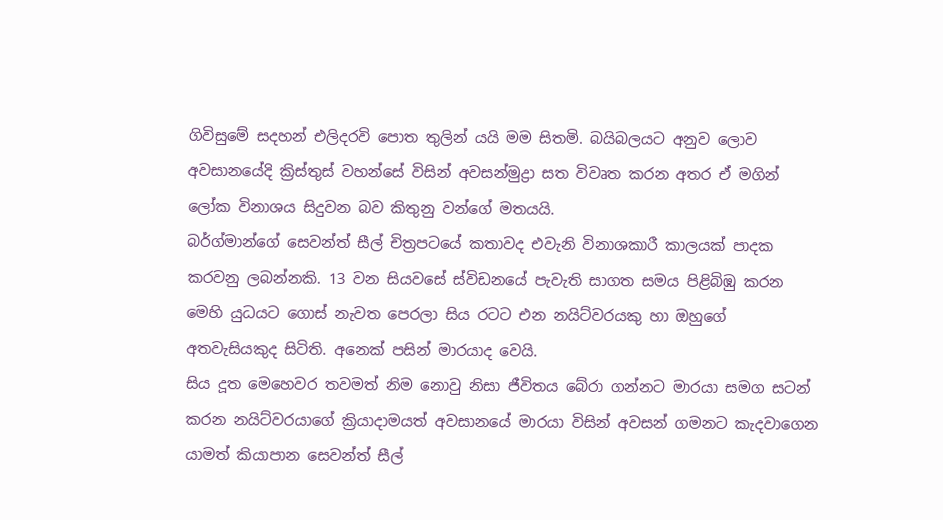ගිවිසුමේ සදහන් එලිදරවි පොත තුලින් යයි මම සිතමි. බයිබලයට අනුව ලොව අවසානයේදි ක්‍රිස්තුස් වහන්සේ විසින් අවසන්මුද්‍රා සත විවෘත කරන අතර ඒ මගින් ලෝක විනාශය සිදුවන බව කිතුනු වන්ගේ මතයයි.
බර්ග්මාන්ගේ සෙවන්ත් සීල් චිත්‍රපටයේ කතාවද එවැනි විනාශකාරී කාලයක් පාදක කරවනු ලබන්නකි. 13 වන සියවසේ ස්විඩනයේ පැවැති සාගත සමය පිළිබිඹු කරන මෙහි යුධයට ගොස් නැවත පෙරලා සිය රටට එන නයිට්වරයකු හා ඔහුගේ අතවැසියකුද සිටිති. අනෙක් පසින් මාරයාද වෙයි.
සිය දූත මෙහෙවර තවමත් නිම නොවු නිසා ජීවිතය බේරා ගන්නට මාරයා සමග සටන් කරන නයිට්වරයාගේ ක්‍රියාදාමයත් අවසානයේ මාරයා විසින් අවසන් ගමනට කැදවාගෙන යාමත් කියාපාන සෙවන්ත් සීල්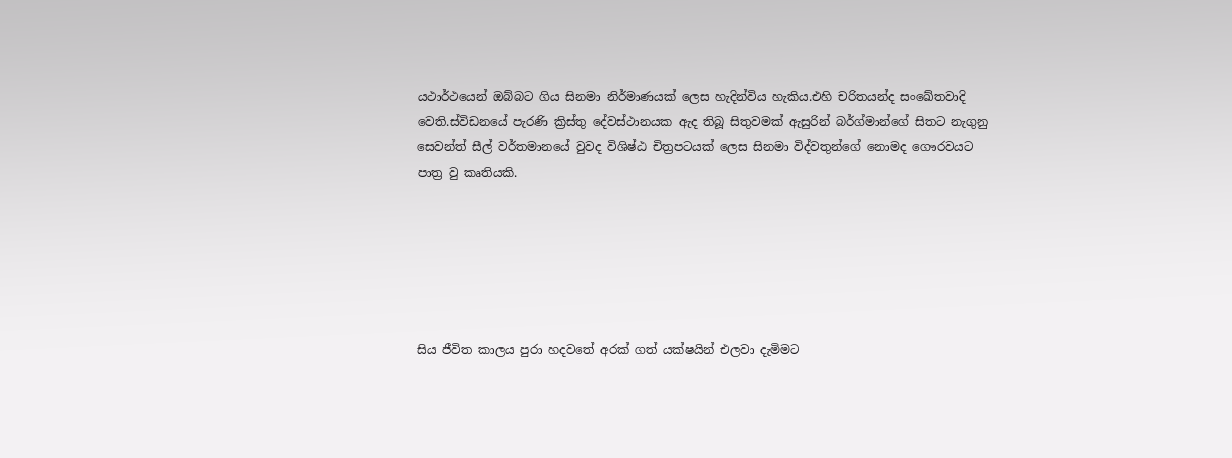යථාර්ථයෙන් ඔබ්බට ගිය සිනමා නිර්මාණයක් ලෙස හැදින්විය හැකිය.එහි චරිතයන්ද සංඛේතවාදි වෙති.ස්විඩනයේ පැරණි ක්‍රිස්තු දේවස්ථානයක ඇද තිබූ සිතුවමක් ඇසුරින් බර්ග්මාන්ගේ සිතට නැගුනු සෙවන්ත් සීල් වර්තමානයේ වුවද විශිෂ්ඨ චිත්‍රපටයක් ලෙස සිනමා විද්වතුන්ගේ නොමද ගෞරවයට පාත්‍ර වු කෘතියකි.






සිය ජීවිත කාලය පුරා හදවතේ අරක් ගත් යක්ෂයින් එලවා දැමිමට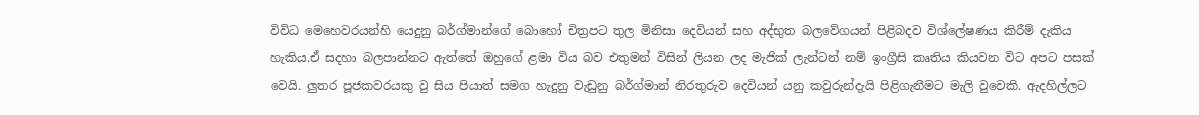විවිධ මෙහෙවරයන්හි යෙදුනු බර්ග්මාන්ගේ බොහෝ චිත්‍රපට තුල මිනිසා දෙවියන් සහ අද්භුත බලවේගයන් පිළිබදව විශ්ලේෂණය කිරීම් දැකිය හැකිය.ඒ සදහා බලපාන්නට ඇත්තේ ඔහුගේ ළමා විය බව එතුමන් විසින් ලියන ලද මැජික් ලැන්ටන් නම් ඉංග්‍රීසි කෘතිය කියවන විට අපට පසක් වෙයි. ලුතර පූජකවරයකු වු සිය පියාත් සමග හැදුනු වැඩුනු බර්ග්මාන් නිරතුරුව දෙවියන් යනු කවුරුන්දැයි පිළිගැනීමට මැලි වුවෙකි. ඇදහිල්ලට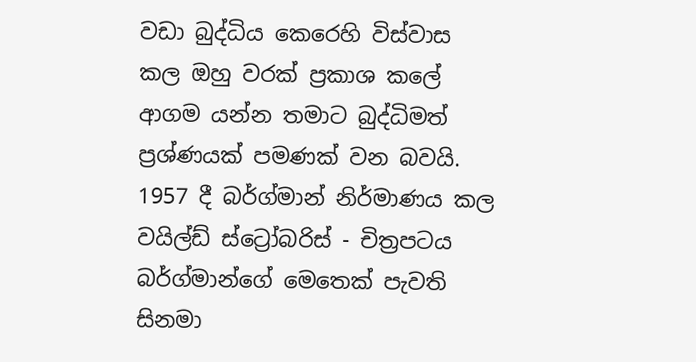වඩා බුද්ධිය කෙරෙහි විස්වාස කල ඔහු වරක් ප්‍රකාශ කලේ ආගම යන්න තමාට බුද්ධිමත් ප්‍රශ්ණයක් පමණක් වන බවයි.
1957 දී බර්ග්මාන් නිර්මාණය කල වයිල්ඩ් ස්ට්‍රෝබරිස් - චිත්‍රපටය බර්ග්මාන්ගේ මෙතෙක් පැවති සිනමා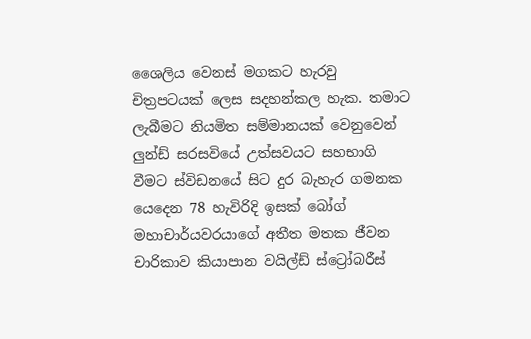ශෛලිය වෙනස් මගකට හැරවු චිත්‍රපටයක් ලෙස සදහන්කල හැක. තමාට ලැබීමට නියමිත සම්මානයක් වෙනුවෙන් ලුන්ඩ් සරසවියේ උත්සවයට සහභාගි වීමට ස්විඩනයේ සිට දුර බැහැර ගමනක යෙදෙන 78 හැවිරිදි ඉසක් බෝග් මහාචාර්යවරයාගේ අතීත මතක ජීවන චාරිකාව කියාපාන වයිල්ඩ් ස්ට්‍රෝබරීස්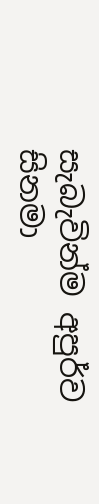සැබැවින්ම අපුර්ව සිනමා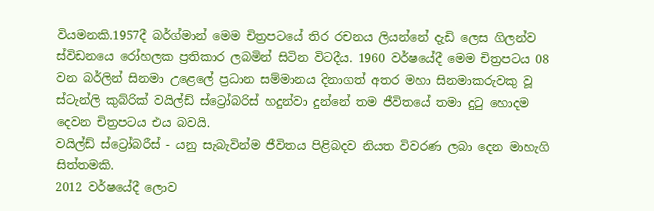වියමනකි.1957දී බර්ග්මාන් මෙම චිත්‍රපටයේ තිර රචනය ලියන්නේ දැඩි ලෙස ගිලන්ව ස්විඩනයෙ රෝහලක ප්‍රතිකාර ලබමින් සිටින විටදීය. 1960 වර්ෂයේදී මෙම චිත්‍රපටය 08 වන බර්ලින් සිනමා උළෙලේ ප්‍රධාන සම්මානය දිනාගත් අතර මහා සිනමාකරුවකු වූ ස්ටැන්ලි කුබ්රික් වයිල්ඩ් ස්ට්‍රෝබරිස් හදුන්වා දුන්නේ තම ජීවිතයේ තමා දුටු හොදම දෙවන චිත්‍රපටය එය බවයි.
වයිල්ඩ් ස්ට්‍රෝබරීස් - යනු සැබැවින්ම ජීවිතය පිළිබදව නියත විවරණ ලබා දෙන මාහැගි සිත්තමකි.
2012 වර්ෂයේදී ලොව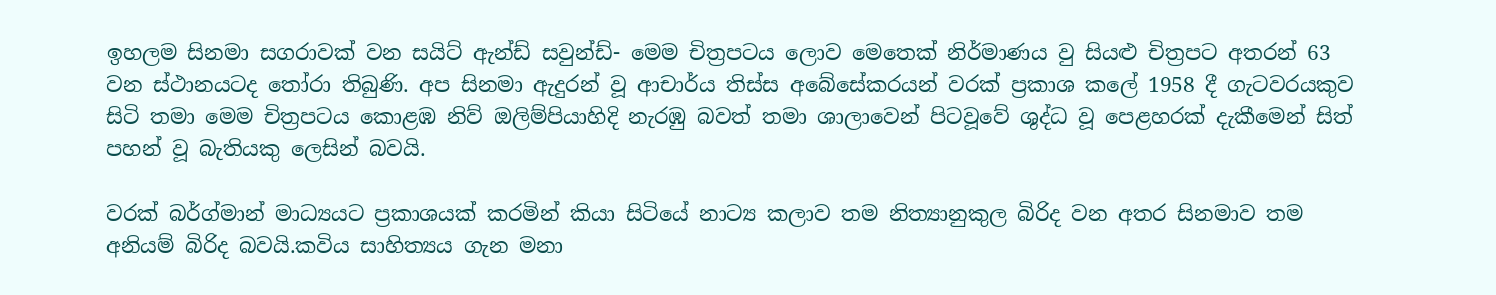ඉහලම සිනමා සගරාවක් වන සයිට් ඇන්ඩ් සවුන්‍ඩ්- මෙම චිත්‍රපටය ලොව මෙතෙක් නිර්මාණය වු සියළු චිත්‍රපට අතරන් 63 වන ස්ථානයටද තෝරා තිබුණි. අප සිනමා ඇදුරන් වූ ආචාර්ය තිස්ස අබේසේකරයන් වරක් ප්‍රකාශ කලේ 1958 දී ගැටවරයකුව සිටි තමා මෙම චිත්‍රපටය කොළඹ නිව් ඔලිම්පියාහිදි නැරඹු බවත් තමා ශාලාවෙන් පිටවූවේ ශුද්ධ වූ පෙළහරක් දැකීමෙන් සිත් පහන් වූ බැතියකු ලෙසින් බවයි.

වරක් බර්ග්මාන් මාධ්‍යයට ප්‍රකාශයක් කරමින් කියා සිටියේ නාට්‍ය කලාව තම නිත්‍යානුකුල බිරිද වන අතර සිනමාව තම අනියම් බිරිද බවයි.කවිය සාහිත්‍යය ගැන මනා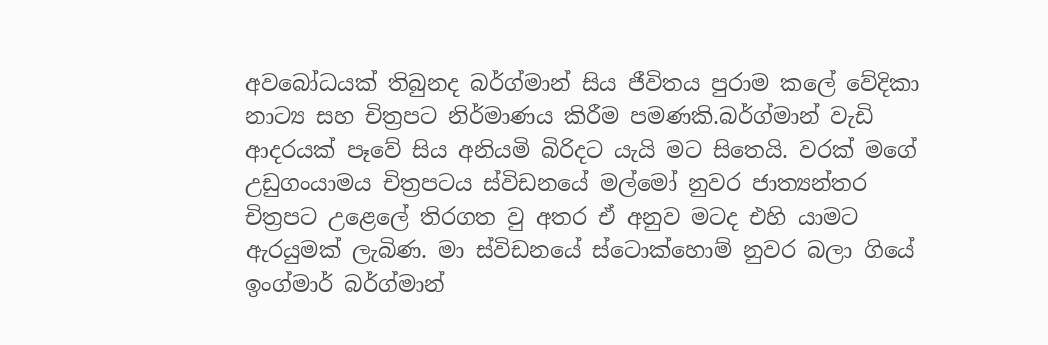අවබෝධයක් තිබුනද බර්ග්මාන් සිය ජීවිතය පුරාම කලේ වේදිකා නාට්‍ය සහ චිත්‍රපට නිර්මාණය කිරීම පමණකි.බර්ග්මාන් වැඩි ආදරයක් පෑවේ සිය අනියමි බිරිදට යැයි මට සිතෙයි. වරක් මගේ උඩුගංයාමය චිත්‍රපටය ස්විඩනයේ මල්මෝ නුවර ජාත්‍යන්තර චිත්‍රපට උළෙලේ තිරගත වු අතර ඒ අනුව මටද එහි යාමට ඇරයුමක් ලැබිණ. මා ස්විඩනයේ ස්ටොක්හොම් නුවර බලා ගියේ ඉංග්මාර් බර්ග්මාන්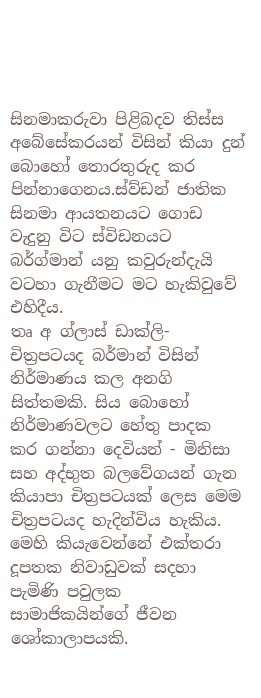සිනමාකරුවා පිළිබදව තිස්ස අබේසේකරයන් විසින් කියා දුන් බොහෝ තොරතුරුද කර පින්නාගෙනය.ස්ව්ඩන් ජාතික සිනමා ආයතනයට ගොඩ වැදුනු විට ස්විඩනයට බර්ග්මාන් යනු කවුරුන්දැයි වටහා ගැනීමට මට හැකිවුවේ එහිදීය.
තෘ අ ග්ලාස් ඩාක්ලි- චිත්‍රපටයද බර්මාන් විසින් නිර්මාණය කල අනගි සිත්තමකි. සිය බොහෝ නිර්මාණවලට හේතු පාදක කර ගන්නා දෙවියන් - මිනිසා සහ අද්භුත බලවේගයන් ගැන කියාපා චිත්‍රපටයක් ලෙස මෙම චිත්‍රපටයද හැදින්විය හැකිය. මෙහි කියැවෙන්නේ එක්තරා දූපතක නිවාඩුවක් සදහා පැමිණි පවුලක සාමාජිකයින්ගේ ‍ජීවන ශෝකාලාපයකි.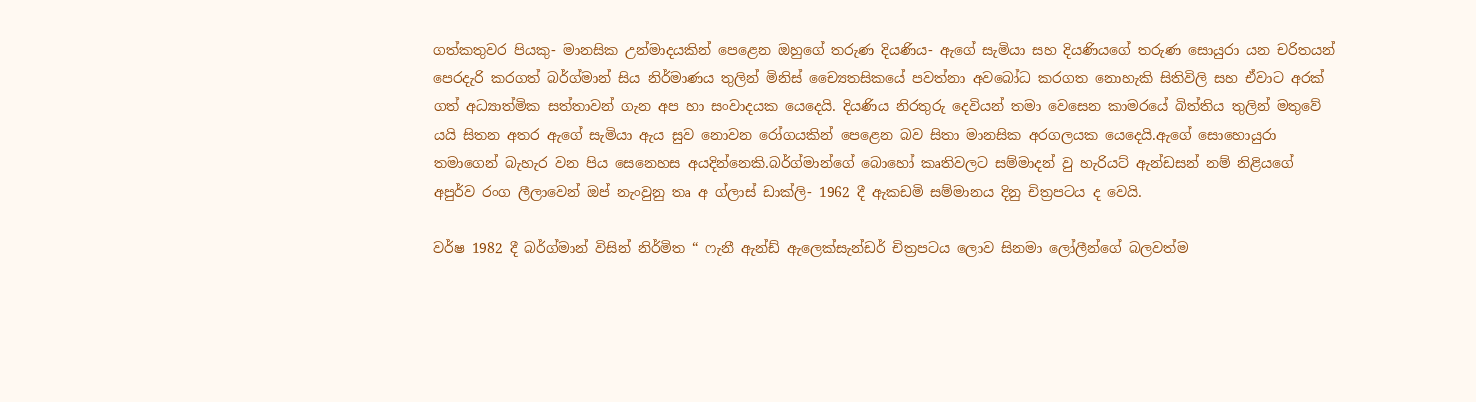ගත්කතුවර පියකු- මානසික උන්මාදයකින් පෙළෙන ඔහුගේ තරුණ දියණිය- ඇගේ සැමියා සහ දියණියගේ තරුණ සොයුරා යන චරිතයන් පෙරදැරි කරගත් බර්ග්මාන් සිය නිර්මාණය තුලින් මිනිස් ච්‍යෛතසිකයේ පවත්නා අවබෝධ කරගත නොහැකි සිතිවිලි සහ ඒවාට අරක් ගත් අධ්‍යාත්මික සත්තාවන් ගැන අප හා සංවාදයක යෙදෙයි. දියණිය නිරතුරු දෙවියන් තමා වෙසෙන කාමරයේ බිත්තිය තුලින් මතුවේ යයි සිතන අතර ඇගේ සැමියා ඇය සුව නොවන රෝගයකින් පෙළෙන බව සිතා මානසික අරගලයක යෙදෙයි.ඇගේ සොහොයුරා තමාගෙන් බැහැර වන පිය සෙනෙහස අයදින්නෙකි.බර්ග්මාන්ගේ බොහෝ කෘතිවලට සම්මාදන් වු හැරියට් ඇන්ඩසන් නම් නිළියගේ අපුර්ව රංග ලීලාවෙන් ඔප් නැංවුනු තෘ අ ග්ලාස් ඩාක්ලි- 1962 දී ඇකඩමි සම්මානය දිනු චිත්‍රපටය ද වෙයි.

වර්ෂ 1982 දී බර්ග්මාන් විසින් නිර්මිත “ ෆැනී ඇන්ඩ් ඇලෙක්සැන්ඩර් චිත්‍රපටය ලොව සිනමා ලෝලීන්ගේ බලවත්ම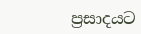ප්‍රසාදයට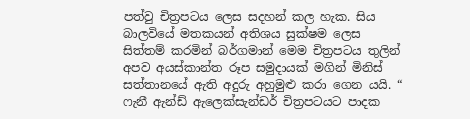පත්වු චිත්‍රපටය ලෙස සදහන් කල හැක. සිය බාලවියේ මතකයන් අතිශය සුක්ෂම ලෙස සිත්තම් කරමින් බර්ගමාන් මෙම චිත්‍රපටය තුලින් අපව අයස්කාන්ත රූප සමුදායක් මගින් මිනිස් සත්තානයේ ඇති අදුරු අහුමුළු කරා ගෙන යයි. “ ෆැනී ඇන්ඩ් ඇලෙක්සැන්ඩර් චිත්‍රපටයට පාදක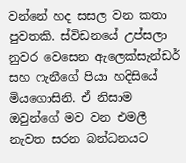වන්නේ හද සසල වන කතා පුවතකි. ස්විඩනයේ උප්සලා නුවර වෙසෙන ඇලෙක්සැන්ඩර් සහ ෆැනීගේ පියා හදිසියේ මියගොසිනි. ඒ නිසාම ඔවුන්ගේ මව වන එමලී නැවත සරන බන්ධනයට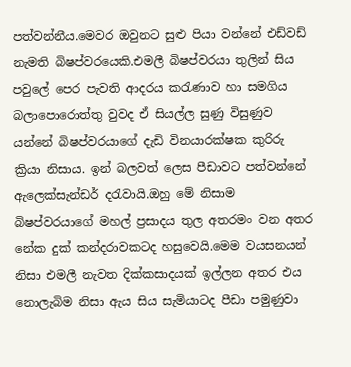පත්වන්නීය.මෙවර ඔවුනට සුළු පියා වන්නේ එඩ්වඩ් නැමති බිෂප්වරයෙකි.එමලී බිෂප්වරයා තුලින් සිය පවුලේ පෙර පැවති ආදරය කරැණාව හා සමගිය බලාපොරොත්තු වුවද ඒ සියල්ල සුණු විසුණුව යන්නේ බිෂප්වරයාගේ දැඩි විනයාරක්ෂක කුරිරු ක්‍රියා නිසාය. ඉන් බලවත් ලෙස පීඩාවට පත්වන්නේ ඇලෙක්සැන්ඩර් දරැවායි.ඔහු මේ නිසාම බිෂප්වරයාගේ මහල් ප්‍රසාදය තුල අතරමං වන අතර නේක දුක් කන්දරාවකටද හසුවෙයි.මෙම වයසනයන් නිසා එමලී නැවත දික්කසාදයක් ඉල්ලන අතර එය නොලැබිම නිසා ඇය සිය සැමියාටද පීඩා පමුණුවා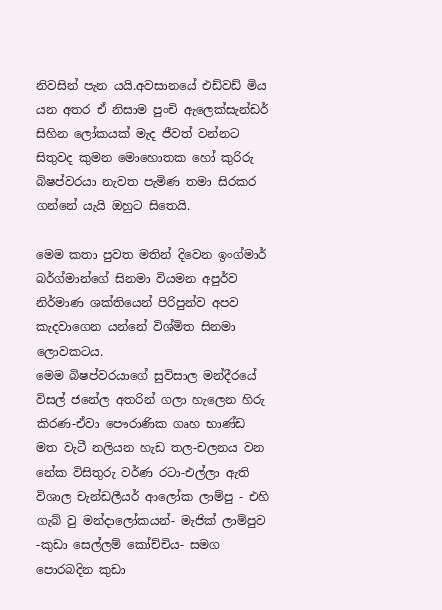නිවසින් පැන යයි.අවසානයේ එඩ්වඩ් මිය යන අතර ඒ නිසාම පුංචි ඇලෙක්සැන්ඩර් සිහින ලෝකයක් මැද ජීවත් වන්නට සිතුවද කුමන මොහොතක හෝ කුරිරු බිෂප්වරයා නැවත පැමිණ තමා සිරකර ගන්නේ යැයි ඔහුට සිතෙයි.

මෙම කතා පුවත මතින් දිවෙන ඉංග්මාර් බර්ග්මාන්ගේ සිනමා වියමන අපුර්ව නිර්මාණ ශක්තියෙන් පිරිපුන්ව අපව කැදවාගෙන යන්නේ විශ්මිත සිනමා ලොවකටය.
මෙම බිෂප්වරයාගේ සුවිසාල මන්දීරයේ විසල් ජනේල අතරින් ගලා හැලෙන හිරු කිරණ-ඒවා පෞරාණික ගෘහ භාණ්ඩ මත වැටී නලියන හැඩ තල-චලනය වන නේක විසිතුරු වර්ණ රටා-එල්ලා ඇති විශාල චැන්ඩලීයර් ආලෝක ලාම්පු - එහි ගැබ් වු මන්දාලෝකයන්- මැජික් ලාම්පුව -කුඩා සෙල්ලම් කෝච්චිය- සමග පොරබදින කුඩා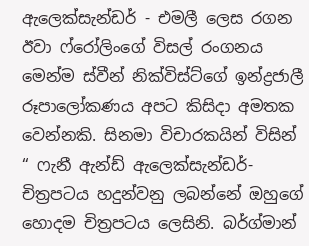ඇලෙක්සැන්ඩර් - එමලී‍ ලෙස රගන ඊවා ෆ්රෝලිංගේ විසල් රංගනය මෙන්ම ස්වීන් නික්විස්ට්ගේ ඉන්ද්‍රජාලී රූපාලෝකණය අපට කිසිදා අමතක වෙන්නකි. සිනමා විචාරකයින් විසින් “ ෆැනී ඇන්ඩ් ඇලෙක්සැන්ඩර්- චිත්‍රපටය හදුන්වනු ලබන්නේ ඔහුගේ හොදම චිත්‍රපටය ලෙසිනි. බර්ග්මාන්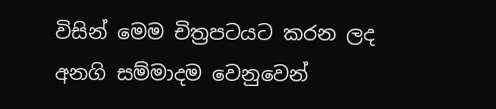විසින් මෙම චිත්‍රපටයට කරන ලද අනගි සම්මාදම වෙනුවෙන්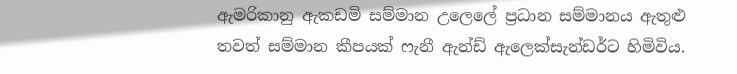ඇමරිකානු ඇකඩමි සම්මාන උලෙලේ ප්‍රධාන සම්මානය ඇතුළු තවත් සම්මාන කීපයක් ෆැනී ඇන්ඩ් ඇලෙක්සැන්ඩර්ට හිමිවිය.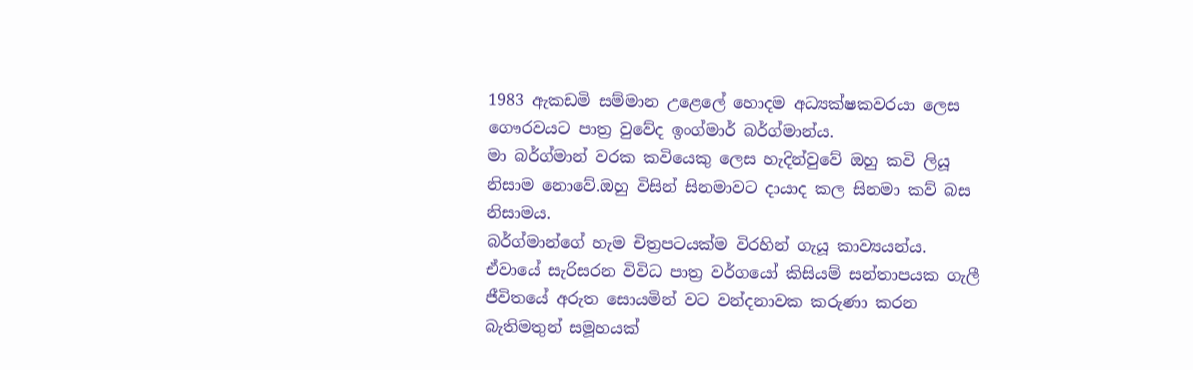1983 ඇකඩමි සම්මාන උළෙලේ හොදම අධ්‍යක්ෂකවරයා ලෙස ගෞරවයට පාත්‍ර වුවේද ඉංග්මාර් බර්ග්මාන්ය.
මා බර්ග්මාන් වරක කවියෙකු ලෙස හැදින්වුවේ ඔහු කවි ලියූ නිසාම නොවේ.ඔහු විසින් සිනමාවට දායාද කල සිනමා කව් බස නිසාමය.
බර්ග්මාන්ගේ හැම චිත්‍රපටයක්ම විරහින් ගැයූ කාව්‍යයන්ය. ඒවායේ සැරිසරන විවිධ පාත්‍ර වර්ගයෝ කිසියම් සන්තාපයක ගැලී ජීවිතයේ අරුත සොයමින් වට වන්දනාවක කරුණා කරන බැතිමතුන් සමූහයක්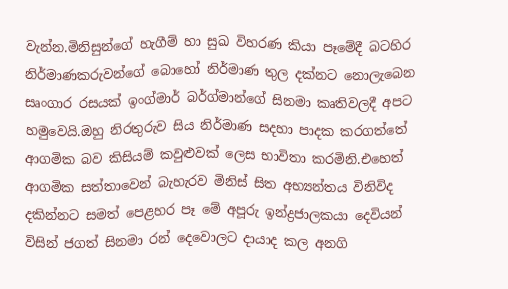වැන්න.මිනිසුන්ගේ හැගීම් හා සුඛ විහරණ කියා පෑමේදී බටහිර නිර්මාණකරුවන්ගේ බොහෝ නිර්මාණ තුල දක්නට නොලැබෙන සෘංගාර රසයක් ඉංග්මාර් බර්ග්මාන්ගේ සිනමා කෘතිවලදී අපට හමුවෙයි.ඔහු නිරතුරුව සිය නිර්මාණ සදහා පාදක කරගත්තේ ආගමික බව කිසියම් කවුළුවක් ලෙස භාවිතා කරමිනි.එහෙත් ආගමික සත්තාවෙන් බැහැරව මිනිස් සිත අභ්‍යන්තය විනිවිද දකින්නට සමත් පෙළහර පෑ මේ අපූරු ඉන්ද්‍රජාලකයා දෙවියන් විසින් ජගත් සිනමා රන් දෙවොලට දායාද කල අනගි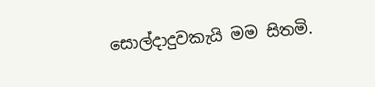සොල්දාදුවකැයි මම සිතමි.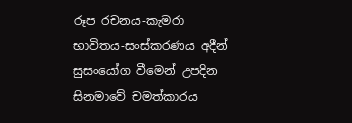රූප රචනය-කැමරා භාවිතය-සංස්කරණය අදීන් සුසංයෝග වීමෙන් උපදින සිනමාවේ චමත්කාරය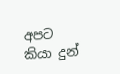අපට කියා දුන්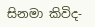සිනමා කිවිද-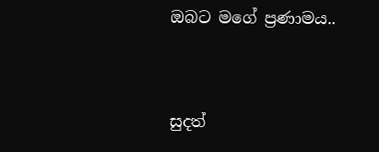ඔබට මගේ ප්‍රණාමය..


සුදත්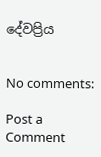දේවප්‍රිය


No comments:

Post a Comment